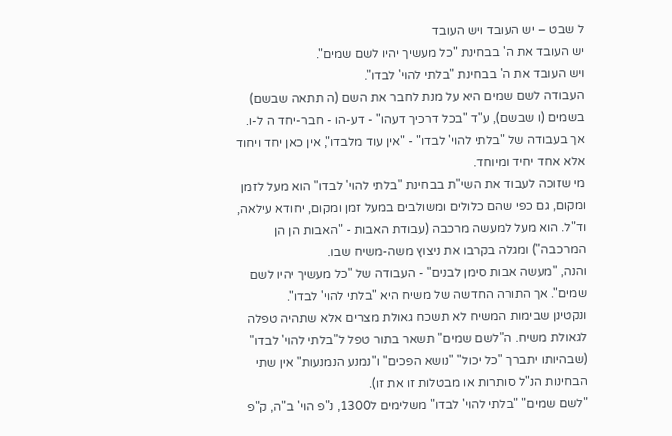ל שבט – יש העובד ויש העובד
יש העובד את ה' בבחינת "כל מעשיך יהיו לשם שמים".
ויש העובד את ה' בבחינת "בלתי להוי' לבדו".
העבודה לשם שמים היא על מנת לחבר את השם (ה תתאה שבשם) בשמים (ו שבשם), ע"ד "בכל דרכיך דעהו" - דע-הו - חבר-יחד ה ל-ו.
אך בעבודה של "בלתי להוי' לבדו" - "אין עוד מלבדו", אין כאן יחד ויחוד אלא אחד יחיד ומיוחד.
מי שזוכה לעבוד את השי"ת בבחינת "בלתי להוי' לבדו" הוא מעל לזמן ומקום, גם כפי שהם כלולים ומשולבים במעל זמן ומקום, יחודא עילאה, וד"ל. הוא מעל למעשה מרכבה (עבודת האבות - "האבות הן הן המרכבה") ומגלה בקרבו את ניצוץ משה-משיח שבו.
והנה, "מעשה אבות סימן לבנים" - העבודה של "כל מעשיך יהיו לשם שמים". אך התורה החדשה של משיח היא "בלתי להוי' לבדו".
ונקטינן שבימות המשיח לא תשכח גאולת מצרים אלא שתהיה טפלה לגאולת משיח. ה"לשם שמים" תשאר בתור טפל ל"בלתי להוי' לבדו" (שבהיותו יתברך "כל יכול" "נושא הפכים" ו"נמנע הנמנעות" אין שתי הבחינות הנ"ל סותרות או מבטלות זו את זו).
"לשם שמים" "בלתי להוי' לבדו" משלימים ל1300, נ"פ הוי' ב"ה, ק"פ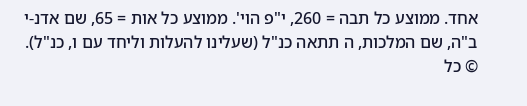אחד. ממוצע כל תבה = 260, י"פ הוי'. ממוצע כל אות = 65, שם אדנ-י ב"ה, שם המלכות, ה תתאה כנ"ל (שעלינו להעלות וליחד עם ו, כנ"ל).
© כל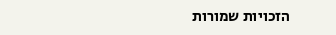הזכויות שמורות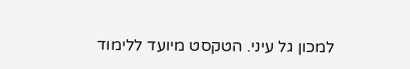למכון גל עיני. הטקסט מיועד ללימוד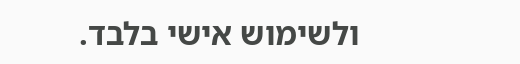ולשימוש אישי בלבד.